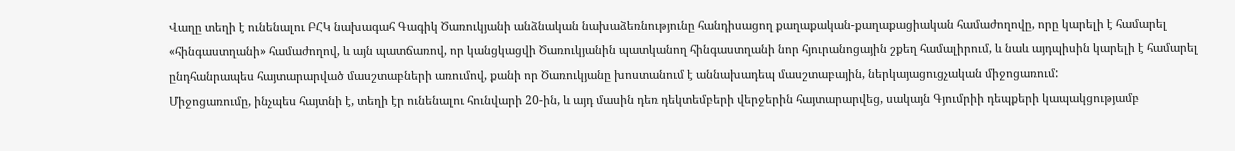Վաղը տեղի է ունենալու ԲՀԿ նախագահ Գագիկ Ծառուկյանի անձնական նախաձեռնությունը հանդիսացող քաղաքական-քաղաքացիական համաժողովը, որը կարելի է համարել «հինգաստղանի» համաժողով, և այն պատճառով, որ կանցկացվի Ծառուկյանին պատկանող հինգաստղանի նոր հյուրանոցային շքեղ համալիրում, և նաև այդպիսին կարելի է համարել ընդհանրապես հայտարարված մասշտաբների առումով, քանի որ Ծառուկյանը խոստանում է աննախադեպ մասշտաբային, ներկայացուցչական միջոցառում:
Միջոցառումը, ինչպես հայտնի է, տեղի էր ունենալու հունվարի 20-ին, և այդ մասին դեռ դեկտեմբերի վերջերին հայտարարվեց, սակայն Գյումրիի դեպքերի կապակցությամբ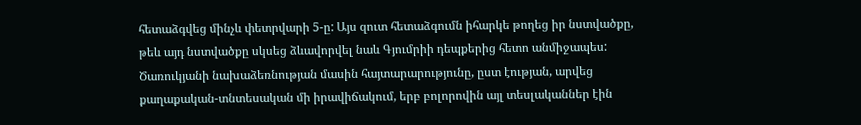հետաձգվեց մինչև փետրվարի 5-ը: Այս զուտ հետաձգումն իհարկե թողեց իր նստվածքը, թեև այդ նստվածքը սկսեց ձևավորվել նաև Գյումրիի դեպքերից հետո անմիջապես: Ծառուկյանի նախաձեռնության մասին հայտարարությունը, ըստ էության, արվեց քաղաքական-տնտեսական մի իրավիճակում, երբ բոլորովին այլ տեսլականներ էին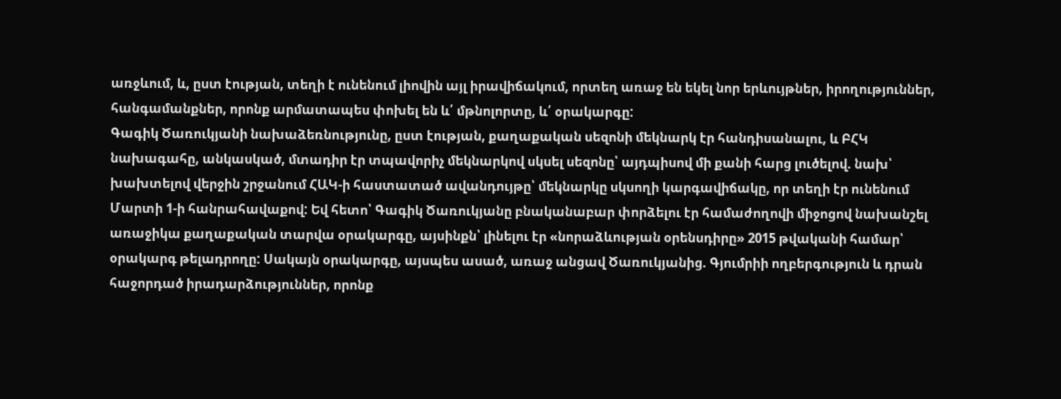առջևում, և, ըստ էության, տեղի է ունենում լիովին այլ իրավիճակում, որտեղ առաջ են եկել նոր երևույթներ, իրողություններ, հանգամանքներ, որոնք արմատապես փոխել են և՛ մթնոլորտը, և՛ օրակարգը:
Գագիկ Ծառուկյանի նախաձեռնությունը, ըստ էության, քաղաքական սեզոնի մեկնարկ էր հանդիսանալու, և ԲՀԿ նախագահը, անկասկած, մտադիր էր տպավորիչ մեկնարկով սկսել սեզոնը՝ այդպիսով մի քանի հարց լուծելով. նախ՝ խախտելով վերջին շրջանում ՀԱԿ-ի հաստատած ավանդույթը՝ մեկնարկը սկսողի կարգավիճակը, որ տեղի էր ունենում Մարտի 1-ի հանրահավաքով: Եվ հետո՝ Գագիկ Ծառուկյանը բնականաբար փորձելու էր համաժողովի միջոցով նախանշել առաջիկա քաղաքական տարվա օրակարգը, այսինքն՝ լինելու էր «նորաձևության օրենսդիրը» 2015 թվականի համար՝ օրակարգ թելադրողը: Սակայն օրակարգը, այսպես ասած, առաջ անցավ Ծառուկյանից. Գյումրիի ողբերգություն և դրան հաջորդած իրադարձություններ, որոնք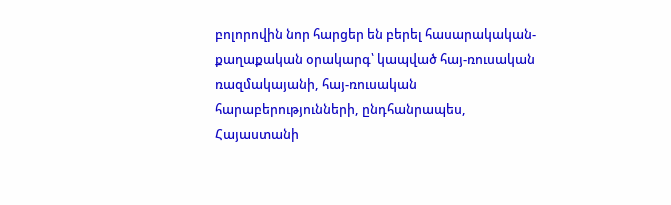բոլորովին նոր հարցեր են բերել հասարակական-քաղաքական օրակարգ՝ կապված հայ-ռուսական ռազմակայանի, հայ-ռուսական հարաբերությունների, ընդհանրապես, Հայաստանի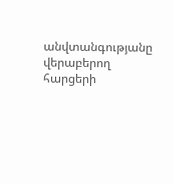անվտանգությանը վերաբերող հարցերի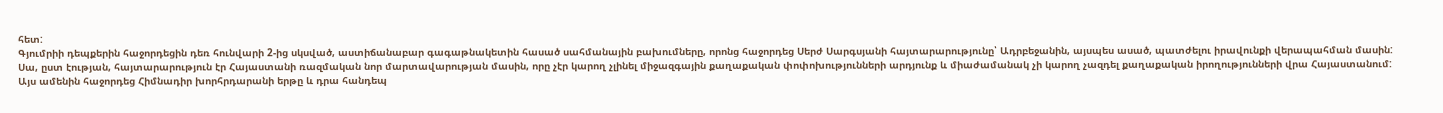հետ:
Գյումրիի դեպքերին հաջորդեցին դեռ հունվարի 2-ից սկսված, աստիճանաբար գագաթնակետին հասած սահմանային բախումները, որոնց հաջորդեց Սերժ Սարգսյանի հայտարարությունը՝ Ադրբեջանին, այսպես ասած, պատժելու իրավունքի վերապահման մասին: Սա, ըստ էության, հայտարարություն էր Հայաստանի ռազմական նոր մարտավարության մասին, որը չէր կարող չլինել միջազգային քաղաքական փոփոխությունների արդյունք և միաժամանակ չի կարող չազդել քաղաքական իրողությունների վրա Հայաստանում:
Այս ամենին հաջորդեց Հիմնադիր խորհրդարանի երթը և դրա հանդեպ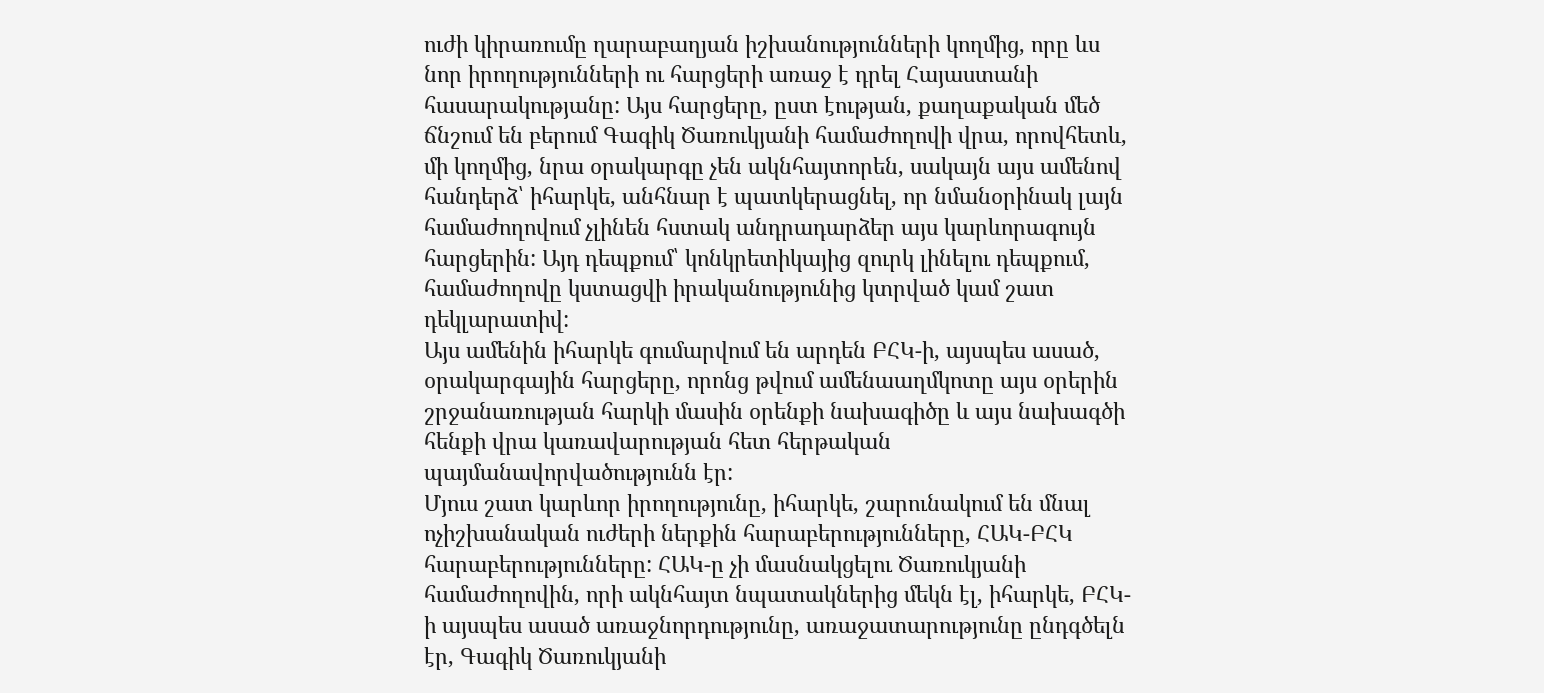ուժի կիրառումը ղարաբաղյան իշխանությունների կողմից, որը ևս նոր իրողությունների ու հարցերի առաջ է դրել Հայաստանի հասարակությանը: Այս հարցերը, ըստ էության, քաղաքական մեծ ճնշում են բերում Գագիկ Ծառուկյանի համաժողովի վրա, որովհետև, մի կողմից, նրա օրակարգը չեն ակնհայտորեն, սակայն այս ամենով հանդերձ՝ իհարկե, անհնար է պատկերացնել, որ նմանօրինակ լայն համաժողովում չլինեն հստակ անդրադարձեր այս կարևորագույն հարցերին: Այդ դեպքում՝ կոնկրետիկայից զուրկ լինելու դեպքում, համաժողովը կստացվի իրականությունից կտրված կամ շատ դեկլարատիվ:
Այս ամենին իհարկե գումարվում են արդեն ԲՀԿ-ի, այսպես ասած, օրակարգային հարցերը, որոնց թվում ամենաաղմկոտը այս օրերին շրջանառության հարկի մասին օրենքի նախագիծը և այս նախագծի հենքի վրա կառավարության հետ հերթական պայմանավորվածությունն էր:
Մյուս շատ կարևոր իրողությունը, իհարկե, շարունակում են մնալ ոչիշխանական ուժերի ներքին հարաբերությունները, ՀԱԿ-ԲՀԿ հարաբերությունները: ՀԱԿ-ը չի մասնակցելու Ծառուկյանի համաժողովին, որի ակնհայտ նպատակներից մեկն էլ, իհարկե, ԲՀԿ-ի այսպես ասած առաջնորդությունը, առաջատարությունը ընդգծելն էր, Գագիկ Ծառուկյանի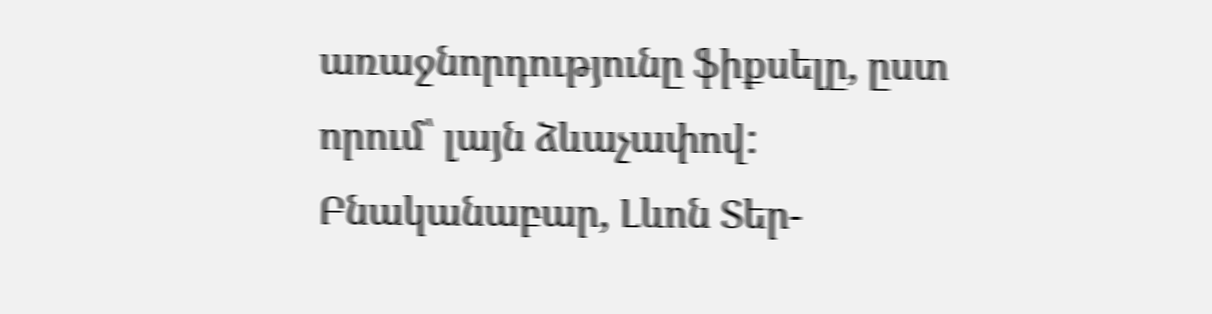առաջնորդությունը ֆիքսելը, ըստ որում՝ լայն ձևաչափով: Բնականաբար, Լևոն Տեր-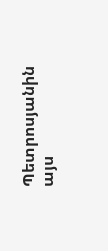Պետրոսյանին այս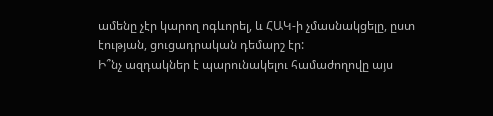ամենը չէր կարող ոգևորել, և ՀԱԿ-ի չմասնակցելը, ըստ էության, ցուցադրական դեմարշ էր:
Ի՞նչ ազդակներ է պարունակելու համաժողովը այս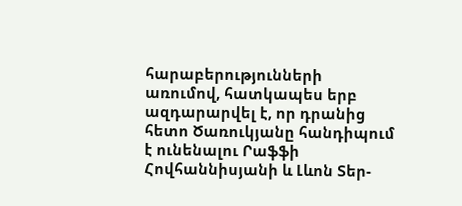հարաբերությունների առումով, հատկապես երբ ազդարարվել է, որ դրանից հետո Ծառուկյանը հանդիպում է ունենալու Րաֆֆի Հովհաննիսյանի և Լևոն Տեր-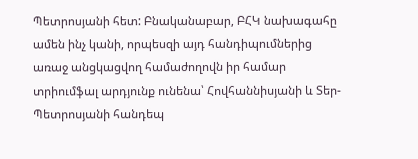Պետրոսյանի հետ: Բնականաբար, ԲՀԿ նախագահը ամեն ինչ կանի, որպեսզի այդ հանդիպումներից առաջ անցկացվող համաժողովն իր համար տրիումֆալ արդյունք ունենա՝ Հովհաննիսյանի և Տեր-Պետրոսյանի հանդեպ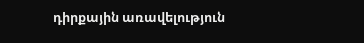դիրքային առավելություն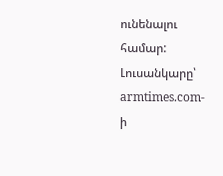ունենալու համար:
Լուսանկարը՝ armtimes.com-ի